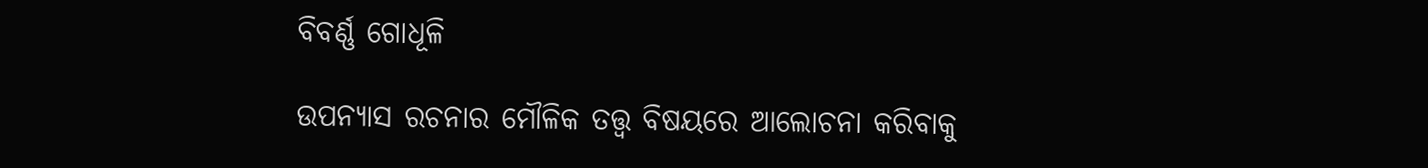ବିବର୍ଣ୍ଣ ଗୋଧୂଳି

ଉପନ୍ୟାସ ରଚନାର ମୌଳିକ ତତ୍ତ୍ୱ ବିଷୟରେ ଆଲୋଚନା କରିବାକୁ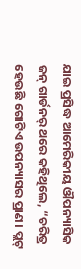ଯାଇ ପ୍ରସିଦ୍ଧ ଆମେରିକୀୟ ଔପନ୍ୟାସିକ ଜନ୍ ଗାର୍ଡନର୍ ଥରେ କହିଥିଲେ, “ଚରିତ୍ର ହେଉଛି ଗୋଟିଏ ଉପନ୍ୟାସର ପ୍ରାଣ। ପ୍ଲଟ୍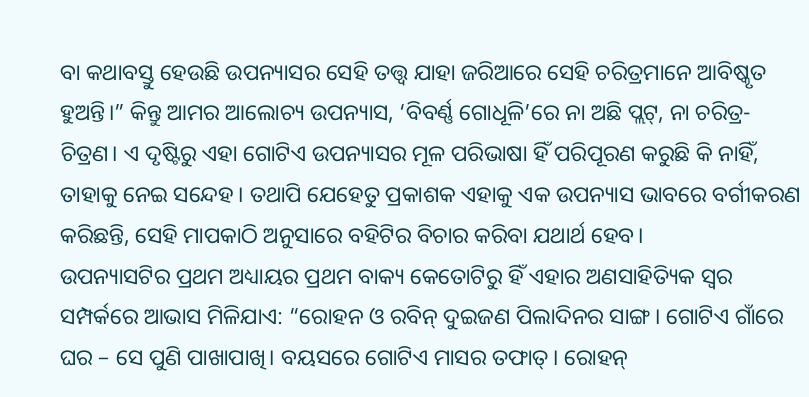ବା କଥାବସ୍ତୁ ହେଉଛି ଉପନ୍ୟାସର ସେହି ତତ୍ତ୍ୱ ଯାହା ଜରିଆରେ ସେହି ଚରିତ୍ରମାନେ ଆବିଷ୍କୃତ ହୁଅନ୍ତି।” କିନ୍ତୁ ଆମର ଆଲୋଚ୍ୟ ଉପନ୍ୟାସ, ‘ବିବର୍ଣ୍ଣ ଗୋଧୂଳି’ରେ ନା ଅଛି ପ୍ଲଟ୍‌, ନା ଚରିତ୍ର-ଚିତ୍ରଣ। ଏ ଦୃଷ୍ଟିରୁ ଏହା ଗୋଟିଏ ଉପନ୍ୟାସର ମୂଳ ପରିଭାଷା ହିଁ ପରିପୂରଣ କରୁଛି କି ନାହିଁ, ତାହାକୁ ନେଇ ସନ୍ଦେହ। ତଥାପି ଯେହେତୁ ପ୍ରକାଶକ ଏହାକୁ ଏକ ଉପନ୍ୟାସ ଭାବରେ ବର୍ଗୀକରଣ କରିଛନ୍ତି, ସେହି ମାପକାଠି ଅନୁସାରେ ବହିଟିର ବିଚାର କରିବା ଯଥାର୍ଥ ହେବ।
ଉପନ୍ୟାସଟିର ପ୍ରଥମ ଅଧ୍ୟାୟର ପ୍ରଥମ ବାକ୍ୟ କେତୋଟିରୁ ହିଁ ଏହାର ଅଣସାହିତ୍ୟିକ ସ୍ୱର ସମ୍ପର୍କରେ ଆଭାସ ମିଳିଯାଏ: “ରୋହନ ଓ ରବିନ୍ ଦୁଇଜଣ ପିଲାଦିନର ସାଙ୍ଗ। ଗୋଟିଏ ଗାଁରେ ଘର – ସେ ପୁଣି ପାଖାପାଖି। ବୟସରେ ଗୋଟିଏ ମାସର ତଫାତ୍‌। ରୋହନ୍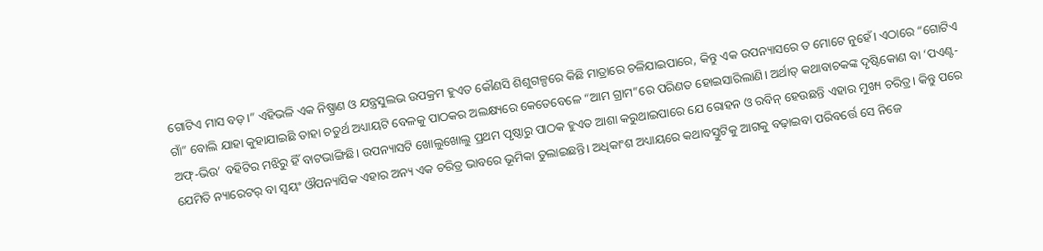ଗୋଟିଏ ମାସ ବଡ଼।” ଏହିଭଳି ଏକ ନିଷ୍ପ୍ରାଣ ଓ ଯନ୍ତ୍ରସୁଲଭ ଉପକ୍ରମ ହୁଏତ କୌଣସି ଶିଶୁଗଳ୍ପରେ କିଛି ମାତ୍ରାରେ ଚଳିଯାଇପାରେ, କିନ୍ତୁ ଏକ ଉପନ୍ୟାସରେ ତ ମୋଟେ ନୁହେଁ। ଏଠାରେ “ଗୋଟିଏ ଗାଁ” ବୋଲି ଯାହା କୁହାଯାଇଛି ତାହା ଚତୁର୍ଥ ଅଧ୍ୟାୟଟି ବେଳକୁ ପାଠକର ଅଲକ୍ଷ୍ୟରେ କେତେବେଳେ “ଆମ ଗ୍ରାମ”ରେ ପରିଣତ ହୋଇସାରିଲାଣି। ଅର୍ଥାତ୍ କଥାବାଚକଙ୍କ ଦୃଷ୍ଟିକୋଣ ବା ‘ପଏଣ୍ଟ-ଅଫ୍‌-ଭିଉ’ ବହିଟିର ମଝିରୁ ହିଁ ବାଟଭାଙ୍ଗିଛି। ଉପନ୍ୟାସଟି ଖୋଲୁଖୋଲୁ ପ୍ରଥମ ପୃଷ୍ଠାରୁ ପାଠକ ହୁଏତ ଆଶା କରୁଥାଇପାରେ ଯେ ରୋହନ ଓ ରବିନ୍ ହେଉଛନ୍ତି ଏହାର ମୁଖ୍ୟ ଚରିତ୍ର। କିନ୍ତୁ ପରେ ଯେମିତି ନ୍ୟାରେଟର୍ ବା ସ୍ୱୟଂ ଔପନ୍ୟାସିକ ଏହାର ଅନ୍ୟ ଏକ ଚରିତ୍ର ଭାବରେ ଭୂମିକା ତୁଲାଇଛନ୍ତି। ଅଧିକାଂଶ ଅଧ୍ୟାୟରେ କଥାବସ୍ତୁଟିକୁ ଆଗକୁ ବଢ଼ାଇବା ପରିବର୍ତ୍ତେ ସେ ନିଜେ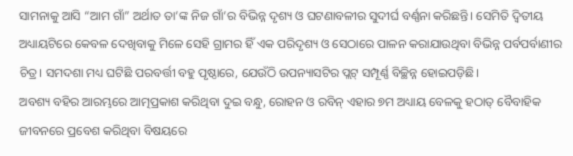ସାମନାକୁ ଆସି “ଆମ ଗାଁ” ଅର୍ଥାତ ତା’ଙ୍କ ନିଜ ଗାଁ’ର ବିଭିନ୍ନ ଦୃଶ୍ୟ ଓ ଘଟଣାବଳୀର ସୁଦୀର୍ଘ ବର୍ଣ୍ଣନା କରିଛନ୍ତି। ସେମିତି ଦ୍ୱିତୀୟ ଅଧ୍ୟାୟଟିରେ କେବଳ ଦେଖିବାକୁ ମିଳେ ସେହି ଗ୍ରାମର ହିଁ ଏକ ପରିଦୃଶ୍ୟ ଓ ସେଠାରେ ପାଳନ କରାଯାଉଥିବା ବିଭିନ୍ନ ପର୍ବପର୍ବାଣୀର ଚିତ୍ର। ସମଦଶା ମଧ୍ୟ ଘଟିଛି ପରବର୍ତ୍ତୀ ବହୁ ପୃଷ୍ଠାରେ, ଯେଉଁଠି ଉପନ୍ୟାସଟିର ପ୍ଲଟ୍ ସମ୍ପୂର୍ଣ୍ଣ ବିଚ୍ଛିନ୍ନ ହୋଇପଡ଼ିଛି।
ଅବଶ୍ୟ ବହିର ଆରମ୍ଭରେ ଆତ୍ମପ୍ରକାଶ କରିଥିବା ଦୁଇ ବନ୍ଧୁ, ରୋହନ ଓ ରବିନ୍ ଏହାର ୭ମ ଅଧ୍ୟାୟ ବେଳକୁ ହଠାତ୍ ବୈବାହିକ ଜୀବନରେ ପ୍ରବେଶ କରିଥିବା ବିଷୟରେ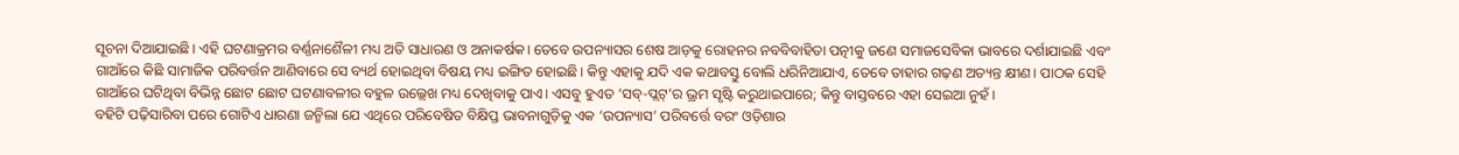ସୂଚନା ଦିଆଯାଇଛି। ଏହି ଘଟଣାକ୍ରମର ବର୍ଣ୍ଣନାଶୈଳୀ ମଧ୍ୟ ଅତି ସାଧାରଣ ଓ ଅନାକର୍ଷକ। ତେବେ ଉପନ୍ୟାସର ଶେଷ ଆଡ଼କୁ ରୋହନର ନବବିବାହିତା ପତ୍ନୀକୁ ଜଣେ ସମାଜସେବିକା ଭାବରେ ଦର୍ଶାଯାଇଛି ଏବଂ ଗାଆଁରେ କିଛି ସାମାଜିକ ପରିବର୍ତ୍ତନ ଆଣିବାରେ ସେ ବ୍ୟର୍ଥ ହୋଇଥିବା ବିଷୟ ମଧ୍ୟ ଇଙ୍ଗିତ ହୋଇଛି। କିନ୍ତୁ ଏହାକୁ ଯଦି ଏକ କଥାବସ୍ତୁ ବୋଲି ଧରିନିଆଯାଏ, ତେବେ ତାହାର ଗଢ଼ଣ ଅତ୍ୟନ୍ତ କ୍ଷୀଣ। ପାଠକ ସେହି ଗାଆଁରେ ଘଟିଥିବା ବିଭିନ୍ନ ଛୋଟ ଛୋଟ ଘଟଣାବଳୀର ବହୁଳ ଉଲ୍ଲେଖ ମଧ୍ୟ ଦେଖିବାକୁ ପାଏ। ଏସବୁ ହୁଏତ ‘ସବ୍‌-ପ୍ଲଟ୍‌’ର ଭ୍ରମ ସୃଷ୍ଟି କରୁଥାଇପାରେ; କିନ୍ତୁ ବାସ୍ତବରେ ଏହା ସେଇଆ ନୁହଁ।
ବହିଟି ପଢ଼ିସାରିବା ପରେ ଗୋଟିଏ ଧାରଣା ଜନ୍ମିଲା ଯେ ଏଥିରେ ପରିବେଷିତ ବିକ୍ଷିପ୍ତ ଭାବନାଗୁଡ଼ିକୁ ଏକ ‘ଉପନ୍ୟାସ’ ପରିବର୍ତ୍ତେ ବରଂ ଓଡ଼ିଶାର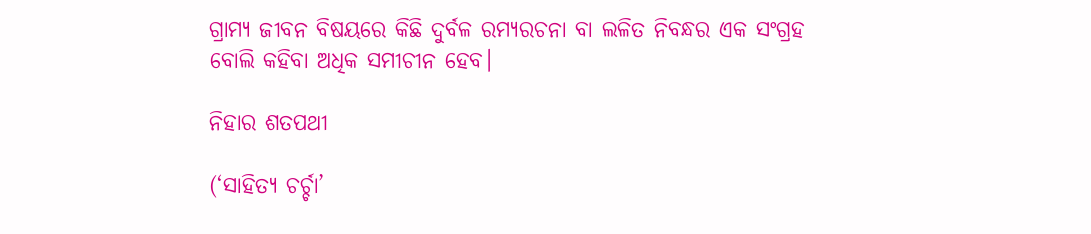ଗ୍ରାମ୍ୟ ଜୀବନ ବିଷୟରେ କିଛି ଦୁର୍ବଳ ରମ୍ୟରଚନା ବା ଲଳିତ ନିବନ୍ଧର ଏକ ସଂଗ୍ରହ ବୋଲି କହିବା ଅଧିକ ସମୀଚୀନ ହେବ।

ନିହାର ଶତପଥୀ

(‘ସାହିତ୍ୟ ଚର୍ଚ୍ଚା’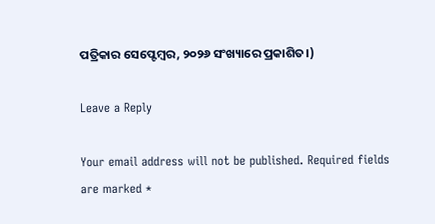ପତ୍ରିକାର ସେପ୍ଟେମ୍ବର, ୨୦୨୬ ସଂଖ୍ୟାରେ ପ୍ରକାଶିତ।)

Leave a Reply

Your email address will not be published. Required fields are marked *